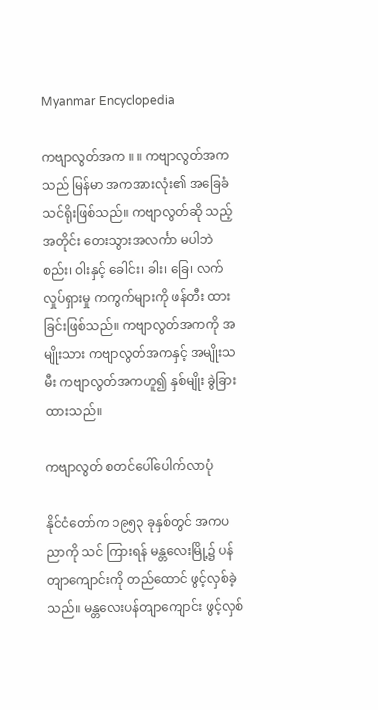Myanmar Encyclopedia

ကဗျာလွတ်အက ။ ။ ကဗျာလွတ်အကသည် မြန်မာ အကအားလုံး၏ အခြေခံသင်ရိုးဖြစ်သည်။ ကဗျာလွတ်ဆို သည့်အတိုင်း တေးသွားအလင်္ကာ မပါဘဲ စည်း၊ ဝါးနှင့် ခေါင်း၊ ခါး၊ ခြေ၊ လက် လှုပ်ရှားမှု ကကွက်များကို ဖန်တီး ထားခြင်းဖြစ်သည်။ ကဗျာလွတ်အကကို အမျိုးသား ကဗျာလွတ်အကနှင့် အမျိုးသမီး ကဗျာလွတ်အကဟူ၍ နှစ်မျိုး ခွဲခြားထားသည်။

ကဗျာလွတ် စတင်ပေါ်ပေါက်လာပုံ

နိုင်ငံတော်က ၁၉၅၃ ခုနှစ်တွင် အကပညာကို သင် ကြားရန် မန္တလေးမြို့၌ ပန်တျာကျောင်းကို တည်ထောင် ဖွင့်လှစ်ခဲ့သည်။ မန္တလေးပန်တျာကျောင်း ဖွင့်လှစ်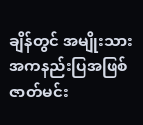ချိန်တွင် အမျိုးသား အကနည်းပြအဖြစ် ဇာတ်မင်း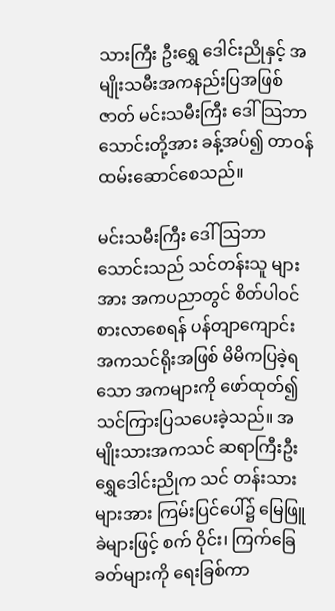သားကြီး ဦးရွှေ ဒေါင်းညိုနှင့် အမျိုးသမီးအကနည်းပြအဖြစ် ဇာတ် မင်းသမီးကြီး ဒေါ်သြဘာသောင်းတို့အား ခန့်အပ်၍ တာဝန်ထမ်းဆောင်စေသည်။

မင်းသမီးကြီး ဒေါ်သြဘာသောင်းသည် သင်တန်းသူ များအား အကပညာတွင် စိတ်ပါဝင်စားလာစေရန် ပန်တျာကျောင်း အကသင်ရိုးအဖြစ် မိမိကပြခဲ့ရသော အကများကို ဖော်ထုတ်၍ သင်ကြားပြသပေးခဲ့သည်။ အမျိုးသားအကသင် ဆရာကြီးဦးရွှေဒေါင်းညိုက သင် တန်းသားများအား ကြမ်းပြင်ပေါ်၌ မြေဖြူခဲများဖြင့် စက် ဝိုင်း၊ ကြက်ခြေခတ်များကို ရေးခြစ်ကာ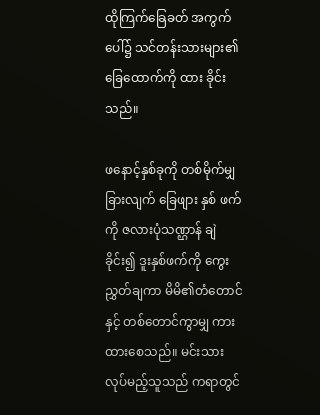ထိုကြက်ခြေခတ် အကွက်ပေါ်၌ သင်တန်းသားများ၏ ခြေထောက်ကို ထား ခိုင်းသည်။

ဖနောင့်နှစ်ခုကို တစ်မိုက်မျှခြားလျက် ခြေဖျား နှစ် ဖက်ကို ဇလားပုံသဏ္ဌာန် ချဲခိုင်း၍ ဒူးနှစ်ဖက်ကို ကွေး ညွှတ်ချကာ မိမိ၏တံတောင်နှင့် တစ်တောင်ကွာမျှ ကား ထားစေသည်။ မင်းသားလုပ်မည့်သူသည် ကရာတွင်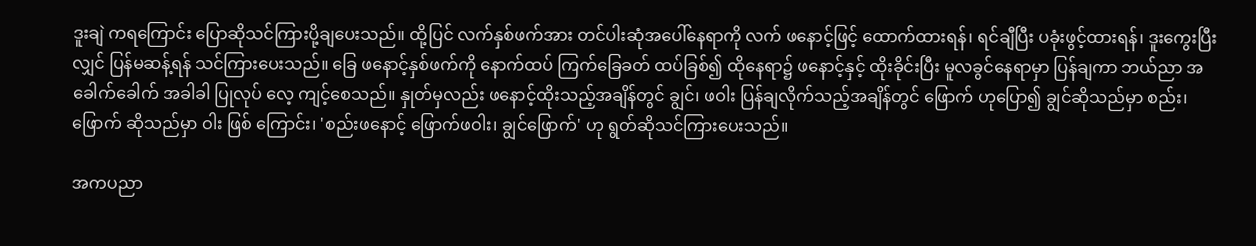ဒူးချဲ ကရကြောင်း ပြောဆိုသင်ကြားပို့ချပေးသည်။ ထို့ပြင် လက်နှစ်ဖက်အား တင်ပါးဆုံအပေါ်နေရာကို လက် ဖနောင့်ဖြင့် ထောက်ထားရန်၊ ရင်ချီပြီး ပခုံးဖွင့်ထားရန်၊ ဒူးကွေးပြီးလျှင် ပြန်မဆန့်ရန် သင်ကြားပေးသည်။ ခြေ ဖနောင့်နှစ်ဖက်ကို နောက်ထပ် ကြက်ခြေခတ် ထပ်ခြစ်၍ ထိုနေရာ၌ ဖနောင့်နှင့် ထိုးခိုင်းပြီး မူလခွင်နေရာမှာ ပြန်ချကာ ဘယ်ညာ အခေါက်ခေါက် အခါခါ ပြုလုပ် လေ့ ကျင့်စေသည်။ နှုတ်မှလည်း ဖနောင့်ထိုးသည့်အချိန်တွင် ချွင်၊ ဖဝါး ပြန်ချလိုက်သည့်အချိန်တွင် ဖြောက် ဟုပြော၍ ချွင်ဆိုသည်မှာ စည်း၊ ဖြောက် ဆိုသည်မှာ ဝါး ဖြစ် ကြောင်း၊ 'စည်းဖနောင့် ဖြောက်ဖဝါး၊ ချွင်ဖြောက်' ဟု ရွတ်ဆိုသင်ကြားပေးသည်။

အကပညာ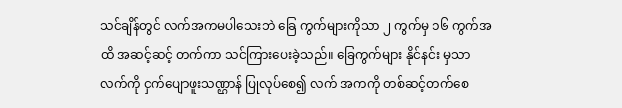သင်ချိန်တွင် လက်အကမပါသေးဘဲ ခြေ ကွက်များကိုသာ ၂ ကွက်မှ ၁၆ ကွက်အထိ အဆင့်ဆင့် တက်ကာ သင်ကြားပေးခဲ့သည်။ ခြေကွက်များ နိုင်နင်း မှသာ လက်ကို ငှက်ပျောဖူးသဏ္ဌာန် ပြုလုပ်စေ၍ လက် အကကို တစ်ဆင့်တက်စေ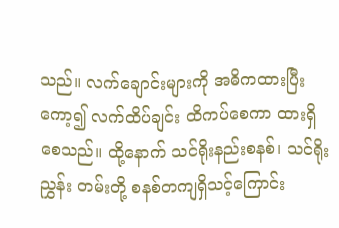သည်။ လက်ချောင်းများကို အဓိကထားပြီး ကော့၍ လက်ထိပ်ချင်း ထိကပ်စေကာ ထားရှိစေသည်။ ထို့နောက် သင်ရိုးနည်းစနစ်၊ သင်ရိုးညွှန်း တမ်းတို့ စနစ်တကျရှိသင့်ကြောင်း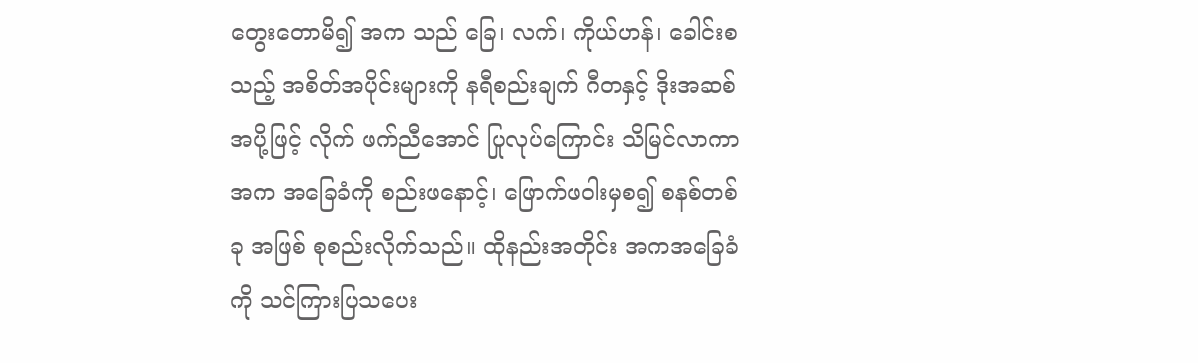တွေးတောမိ၍ အက သည် ခြေ၊ လက်၊ ကိုယ်ဟန်၊ ခေါင်းစသည့် အစိတ်အပိုင်းများကို နရီစည်းချက် ဂီတနှင့် ဒိုးအဆစ်အပို့ဖြင့် လိုက် ဖက်ညီအောင် ပြုလုပ်ကြောင်း သိမြင်လာကာ အက အခြေခံကို စည်းဖနောင့်၊ ဖြောက်ဖဝါးမှစ၍ စနစ်တစ်ခု အဖြစ် စုစည်းလိုက်သည်။ ထိုနည်းအတိုင်း အကအခြေခံ ကို သင်ကြားပြသပေး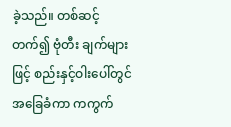ခဲ့သည်။ တစ်ဆင့်တက်၍ ဗုံတီး ချက်များဖြင့် စည်းနှင့်ဝါးပေါ်တွင် အခြေခံကာ ကကွက်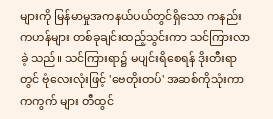များကို မြန်မာမှုအကနယ်ပယ်တွင်ရှိသော ကနည်း ကဟန်များ တစ်ခုချင်းထည့်သွင်းကာ သင်ကြားလာခဲ့ သည်။ သင်ကြားရာ၌ မပျင်းရိစေရန် ဒိုးတီးရာတွင် ဗုံလေးလုံးဖြင့် 'ဗေတိုးတပ်' အဆစ်ကိုသုံးကာ ကကွက် များ တီထွင်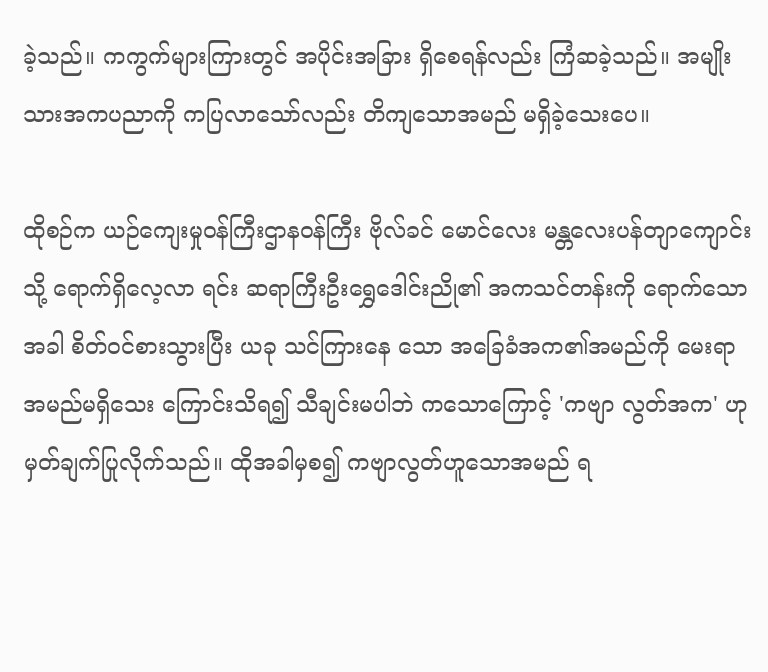ခဲ့သည်။ ကကွက်များကြားတွင် အပိုင်းအခြား ရှိစေရန်လည်း ကြံဆခဲ့သည်။ အမျိုးသားအကပညာကို ကပြလာသော်လည်း တိကျသောအမည် မရှိခဲ့သေးပေ။

ထိုစဉ်က ယဉ်ကျေးမှုဝန်ကြီးဌာနဝန်ကြီး ဗိုလ်ခင် မောင်လေး မန္တလေးပန်တျာကျောင်းသို့ ရောက်ရှိလေ့လာ ရင်း ဆရာကြီးဦးရွှေဒေါင်းညို၏ အကသင်တန်းကို ရောက်သောအခါ စိတ်ဝင်စားသွားပြီး ယခု သင်ကြားနေ သော အခြေခံအက၏အမည်ကို မေးရာ အမည်မရှိသေး ကြောင်းသိရ၍ သီချင်းမပါဘဲ ကသောကြောင့် 'ကဗျာ လွတ်အက' ဟု မှတ်ချက်ပြုလိုက်သည်။ ထိုအခါမှစ၍ ကဗျာလွတ်ဟူသောအမည် ရ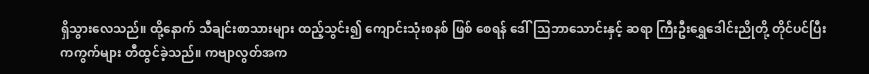ရှိသွားလေသည်။ ထို့နောက် သီချင်းစာသားများ ထည့်သွင်း၍ ကျောင်းသုံးစနစ် ဖြစ် စေရန် ဒေါ်သြဘာသောင်းနှင့် ဆရာ ကြီးဦးရွှေဒေါင်းညိုတို့ တိုင်ပင်ပြီး ကကွက်များ တီထွင်ခဲ့သည်။ ကဗျာလွတ်အက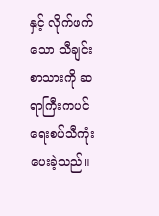နှင့် လိုက်ဖက်သော သီချင်းစာသားကို ဆရာကြီးကပင် ရေးစပ်သီကုံးပေးခဲ့သည်။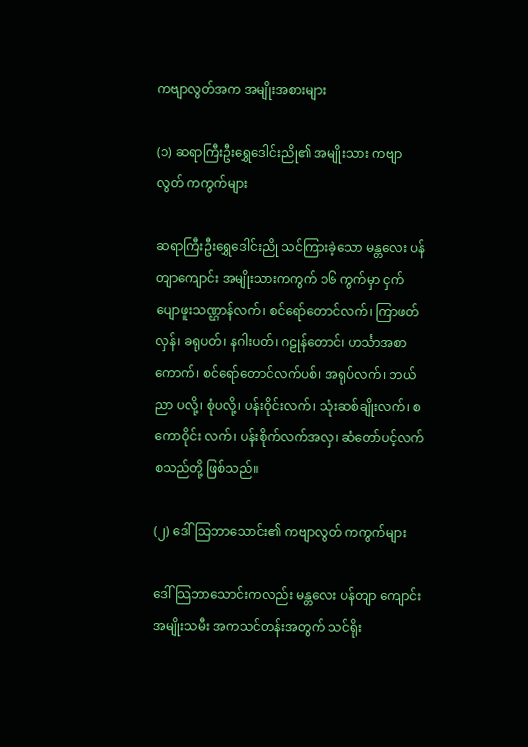ကဗျာလွတ်အက အမျိုးအစားများ

(၁) ဆရာကြီးဦးရွှေဒေါင်းညို၏ အမျိုးသား ကဗျာလွတ် ကကွက်များ

ဆရာကြီးဦးရွှေဒေါင်းညို သင်ကြားခဲ့သော မန္တလေး ပန်တျာကျောင်း အမျိုးသားကကွက် ၁၆ ကွက်မှာ ငှက် ပျောဖူးသဏ္ဌာန်လက်၊ စင်ရော်တောင်လက်၊ ကြာဖတ် လှန်၊ ခရုပတ်၊ နဂါးပတ်၊ ဂဠုန်တောင်၊ ဟင်္သာအစာ ကောက်၊ စင်ရော်တောင်လက်ပစ်၊ အရုပ်လက်၊ ဘယ်ညာ ပလို့၊ စုံပလို့၊ ပန်းဝိုင်းလက်၊ သုံးဆစ်ချိုးလက်၊ စကောဝိုင်း လက်၊ ပန်းစိုက်လက်အလှ၊ ဆံတော်ပင့်လက် စသည်တို့ ဖြစ်သည်။

(၂) ဒေါ်သြဘာသောင်း၏ ကဗျာလွတ် ကကွက်များ

ဒေါ်သြဘာသောင်းကလည်း မန္တလေး ပန်တျာ ကျောင်း အမျိုးသမီး အကသင်တန်းအတွက် သင်ရိုး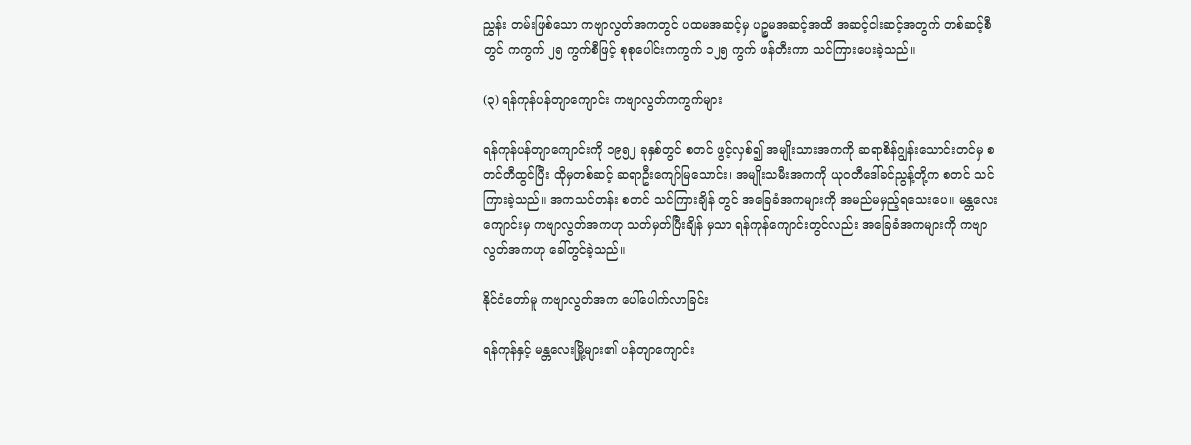ညွှန်း တမ်းဖြစ်သော ကဗျာလွတ်အကတွင် ပထမအဆင့်မှ ပဉ္စမအဆင့်အထိ အဆင့်ငါးဆင့်အတွက် တစ်ဆင့်စီတွင် ကကွက် ၂၅ ကွက်စီဖြင့် စုစုပေါင်းကကွက် ၁၂၅ ကွက် ဖန်တီးကာ သင်ကြားပေးခဲ့သည်။

(၃) ရန်ကုန်ပန်တျာကျောင်း ကဗျာလွတ်ကကွက်များ

ရန်ကုန်ပန်တျာကျောင်းကို ၁၉၅၂ ခုနှစ်တွင် စတင် ဖွင့်လှစ်၍ အမျိုးသားအကကို ဆရာစိန်ဂျွန်းသောင်းတင်မှ စတင်တီထွင်ပြီး ထိုမှတစ်ဆင့် ဆရာဦးကျော်မြသောင်း၊ အမျိုးသမီးအကကို ယုဝတီဒေါ်ခင်ညွန့်တို့က စတင် သင်ကြားခဲ့သည်။ အကသင်တန်း စတင် သင်ကြားချိန် တွင် အခြေခံအကများကို အမည်မမှည့်ရသေးပေ။ မန္တလေးကျောင်းမှ ကဗျာလွတ်အကဟု သတ်မှတ်ပြီးချိန် မှသာ ရန်ကုန်ကျောင်းတွင်လည်း အခြေခံအကများကို ကဗျာလွတ်အကဟု ခေါ်တွင်ခဲ့သည်။

နိုင်ငံတော်မူ ကဗျာလွတ်အက ပေါ်ပေါက်လာခြင်း

ရန်ကုန်နှင့် မန္တလေးမြို့များ၏ ပန်တျာကျောင်း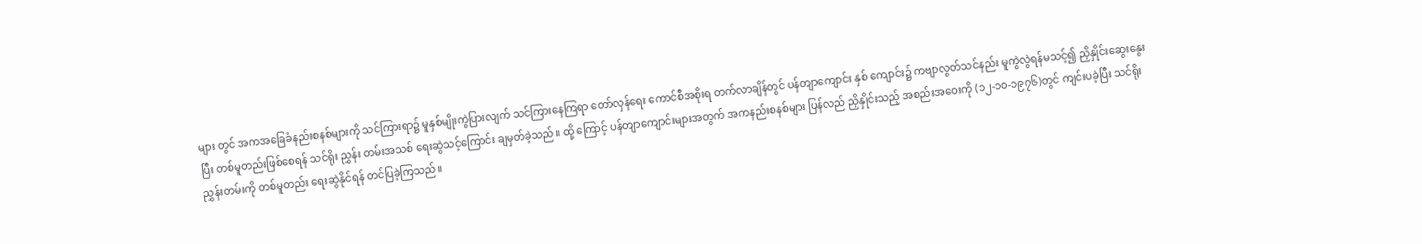များ တွင် အကအခြေခံနည်းစနစ်များကို သင်ကြားရာ၌ မူနှစ်မျိုးကွဲပြားလျက် သင်ကြားနေကြရာ တော်လှန်ရေး ကောင်စီအစိုးရ တက်လာချိန်တွင် ပန်တျာကျောင်း နှစ် ကျောင်း၌ ကဗျာလွတ်သင်နည်း မူကွဲလွဲရန်မသင့်၍ ညှိနှိုင်းဆွေးနွေးပြီး တစ်မူတည်းဖြစ်စေရန် သင်ရိုး ညွှန်း တမ်းအသစ် ရေးဆွဲသင့်ကြောင်း ချမှတ်ခဲ့သည်။ ထို့ ကြောင့် ပန်တျာကျောင်းများအတွက် အကနည်းစနစ်များ ပြန်လည် ညှိနှိုင်းသည့် အစည်းအဝေးကို (၁၂-၁၀-၁၉၇၆)တွင် ကျင်းပခဲ့ပြီး သင်ရိုးညွှန်းတမ်းကို တစ်မူတည်း ရေးဆွဲနိုင်ရန် တင်ပြခဲ့ကြသည်။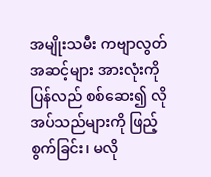အမျိုးသမီး ကဗျာလွတ်အဆင့်များ အားလုံးကို ပြန်လည် စစ်ဆေး၍ လိုအပ်သည်များကို ဖြည့်စွက်ခြင်း၊ မလို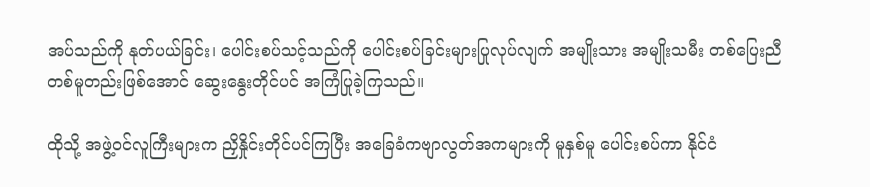အပ်သည်ကို နုတ်ပယ်ခြင်း၊ ပေါင်းစပ်သင့်သည်ကို ပေါင်းစပ်ခြင်းများပြုလုပ်လျက် အမျိုးသား အမျိုးသမီး တစ်ပြေးညီ တစ်မူတည်းဖြစ်အောင် ဆွေးနွေးတိုင်ပင် အကြံပြုခဲ့ကြသည်။

ထိုသို့ အဖွဲ့ဝင်လူကြီးများက ညှိနှိုင်းတိုင်ပင်ကြပြီး အခြေခံကဗျာလွတ်အကများကို မူနှစ်မူ ပေါင်းစပ်ကာ နိုင်ငံ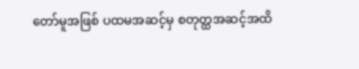တော်မူအဖြစ် ပထမအဆင့်မှ စတုတ္ထအဆင့်အထိ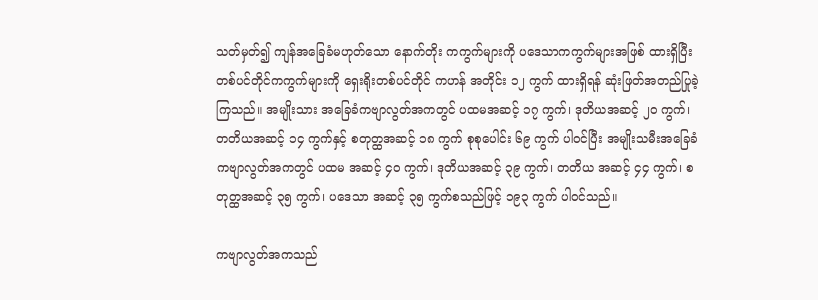သတ်မှတ်၍ ကျန်အခြေခံမဟုတ်သော နောက်တိုး ကကွက်များကို ပဒေသာကကွက်များအဖြစ် ထားရှိပြီး တစ်ပင်တိုင်ကကွက်များကို ရှေးရိုးတစ်ပင်တိုင် ကဟန် အတိုင်း ၁၂ ကွက် ထားရှိရန် ဆုံးဖြတ်အတည်ပြုခဲ့ကြသည်။ အမျိုးသား အခြေခံကဗျာလွတ်အကတွင် ပထမအဆင့် ၁၇ ကွက်၊ ဒုတိယအဆင့် ၂၀ ကွက်၊ တတိယအဆင့် ၁၄ ကွက်နှင့် စတုတ္ထအဆင့် ၁၈ ကွက် စုစုပေါင်း ၆၉ ကွက် ပါဝင်ပြီး အမျိုးသမီးအခြေခံကဗျာလွတ်အကတွင် ပထမ အဆင့် ၄၀ ကွက်၊ ဒုတိယအဆင့် ၃၉ ကွက်၊ တတိယ အဆင့် ၄၄ ကွက်၊ စတုတ္ထအဆင့် ၃၅ ကွက်၊ ပဒေသာ အဆင့် ၃၅ ကွက်စသည်ဖြင့် ၁၉၃ ကွက် ပါဝင်သည်။

ကဗျာလွတ်အကသည်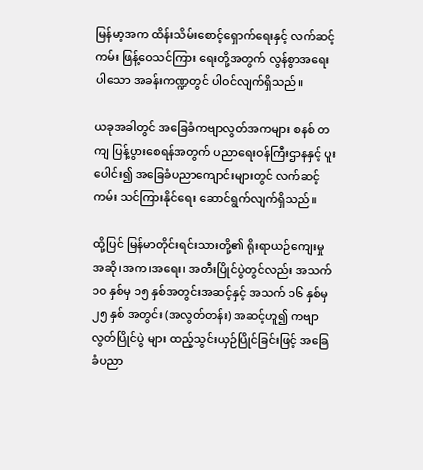မြန်မာ့အက ထိန်းသိမ်းစောင့်ရှောက်ရေးနှင့် လက်ဆင့်ကမ်း ဖြန့်ဝေသင်ကြား ရေးတို့အတွက် လွန်စွာအရေးပါသော အခန်းကဏ္ဍတွင် ပါဝင်လျက်ရှိသည်။

ယခုအခါတွင် အခြေခံကဗျာလွတ်အကများ စနစ် တကျ ပြန့်ပွားစေရန်အတွက် ပညာရေးဝန်ကြီးဌာနနှင့် ပူးပေါင်း၍ အခြေခံပညာကျောင်းများတွင် လက်ဆင့်ကမ်း သင်ကြားနိုင်ရေး ဆောင်ရွက်လျက်ရှိသည်။

ထို့ပြင် မြန်မာတိုင်းရင်းသားတို့၏ ရိုးရာယဉ်ကျေးမှု အဆို၊အက၊အရေး၊ အတီးပြိုင်ပွဲတွင်လည်း အသက် ၁၀ နှစ်မှ ၁၅ နှစ်အတွင်းအဆင့်နှင့် အသက် ၁၆ နှစ်မှ ၂၅ နှစ် အတွင်း (အလွတ်တန်း) အဆင့်ဟူ၍ ကဗျာလွတ်ပြိုင်ပွဲ များ ထည့်သွင်းယှဉ်ပြိုင်ခြင်းဖြင့် အခြေခံပညာ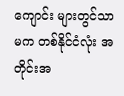ကျောင်း များတွင်သာမက တစ်နိုင်ငံလုံး အတိုင်းအ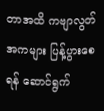တာအထိ ကဗျာလွတ်အကများ ပြန့်ပွားစေရန် ဆောင်ရွက်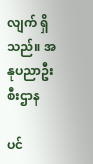လျက် ရှိသည်။ အနုပညာဦးစီးဌာန

ပင်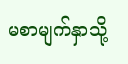မစာမျက်နှာသို့